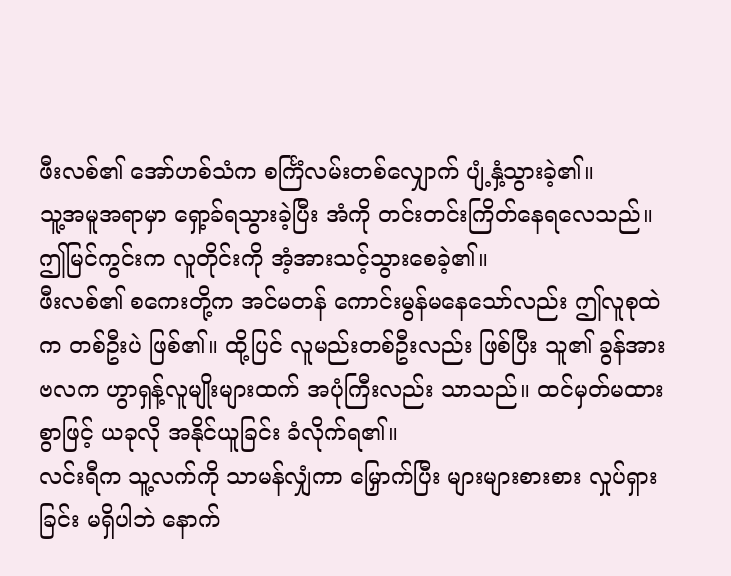ဖီးလစ်၏ အော်ဟစ်သံက စင်္ကြံလမ်းတစ်လျှောက် ပျံ့နှံ့သွားခဲ့၏။
သူ့အမူအရာမှာ ရှော့ခ်ရသွားခဲ့ပြီး အံကို တင်းတင်းကြိတ်နေရလေသည်။ ဤမြင်ကွင်းက လူတိုင်းကို အံ့အားသင့်သွားစေခဲ့၏။
ဖီးလစ်၏ စကေးတို့က အင်မတန် ကောင်းမွန်မနေသော်လည်း ဤလူစုထဲက တစ်ဦးပဲ ဖြစ်၏။ ထို့ပြင် လူမည်းတစ်ဦးလည်း ဖြစ်ပြီး သူ၏ ခွန်အား ဗလက ဟွာရှန့်လူမျိုးများထက် အပုံကြီးလည်း သာသည်။ ထင်မှတ်မထားစွာဖြင့် ယခုလို အနိုင်ယူခြင်း ခံလိုက်ရ၏။
လင်းရီက သူ့လက်ကို သာမန်လျှံကာ မြှောက်ပြီး များများစားစား လှုပ်ရှားခြင်း မရှိပါဘဲ နောက်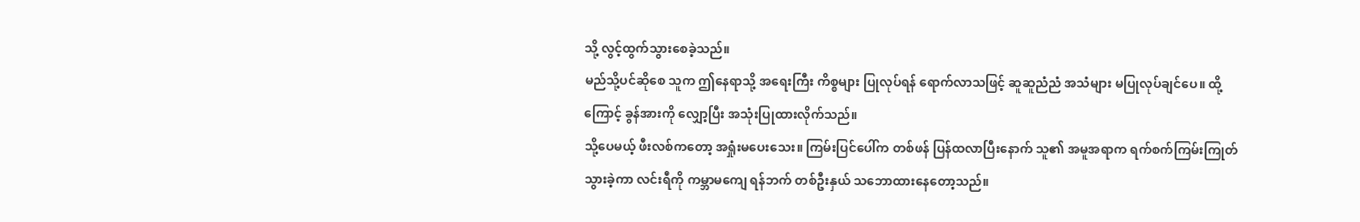သို့ လွင့်ထွက်သွားစေခဲ့သည်။
မည်သို့ပင်ဆိုစေ သူက ဤနေရာသို့ အရေးကြီး ကိစ္စများ ပြုလုပ်ရန် ရောက်လာသဖြင့် ဆူဆူညံညံ အသံများ မပြုလုပ်ချင်ပေ။ ထို့ကြောင့် ခွန်အားကို လျှော့ပြီး အသုံးပြုထားလိုက်သည်။
သို့ပေမယ့် ဖီးလစ်ကတော့ အရှုံးမပေးသေး။ ကြမ်းပြင်ပေါ်က တစ်ဖန် ပြန်ထလာပြီးနောက် သူ၏ အမူအရာက ရက်စက်ကြမ်းကြုတ်သွားခဲ့ကာ လင်းရီကို ကမ္ဘာမကျေ ရန်ဘက် တစ်ဦးနှယ် သဘောထားနေတော့သည်။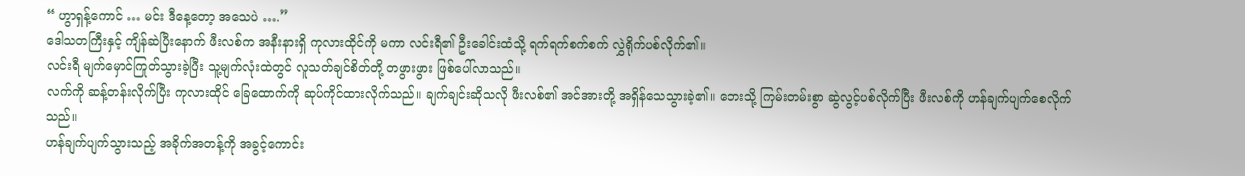“ ဟွာရှန့်ကောင် … မင်း ဒီနေ့တော့ အသေပဲ ….”
ဒေါသတကြီးနှင့် ကျိန်ဆဲပြီးနောက် ဖီးလစ်က အနီးနားရှိ ကုလားထိုင်ကို မကာ လင်းရီ၏ ဦးခေါင်းထံသို့ ရက်ရက်စက်စက် လွှဲရိုက်ပစ်လိုက်၏။
လင်းရီ မျက်မှောင်ကြုတ်သွားခဲ့ပြီး သူ့မျက်လုံးထဲတွင် လူသတ်ချင်စိတ်တို့ တဖွားဖွား ဖြစ်ပေါ်လာသည်။
လက်ကို ဆန့်တန်းလိုက်ပြီး ကုလားထိုင် ခြေထောက်ကို ဆုပ်ကိုင်ထားလိုက်သည်။ ချက်ချင်းဆိုသလို ဖီးလစ်၏ အင်အားတို့ အရှိန်သေသွားခဲ့၏။ ဘေးသို့ ကြမ်းတမ်းစွာ ဆွဲလွင့်ပစ်လိုက်ပြီး ဖီးလစ်ကို ဟန်ချက်ပျက်စေလိုက်သည်။
ဟန်ချက်ပျက်သွားသည့် အခိုက်အတန့်ကို အခွင့်ကောင်း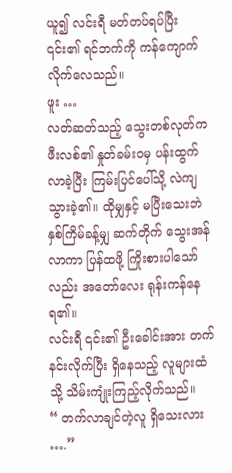ယူ၍ လင်းရီ မတ်တပ်ရပ်ပြီး ၎င်း၏ ရင်ဘက်ကို ကန်ကျောက်လိုက်လေသည်။
ဖူး …
လတ်ဆတ်သည့် သွေးတစ်လုတ်က ဖီးလစ်၏ နှုတ်ခမ်းဝမှ ပန်းထွက်လာခဲ့ပြီး ကြမ်းပြင်ပေါ်သို့ လဲကျသွားခဲ့၏။ ထိုမျှနှင့် မပြီးသေးဘဲ နှစ်ကြိမ်ခန့်မျှ ဆက်တိုက် သွေးအန်လာကာ ပြန်ထဖို့ ကြိုးစားပါသော်လည်း အတော်လေး ရုန်းကန်နေရ၏။
လင်းရီ ၎င်း၏ ဦးခေါင်းအား တက်နင်းလိုက်ပြီး ရှိနေသည့် လူများထံသို့ သိမ်းကျုံးကြည့်လိုက်သည်။
“ တက်လာချင်တဲ့လူ ရှိသေးလား ….”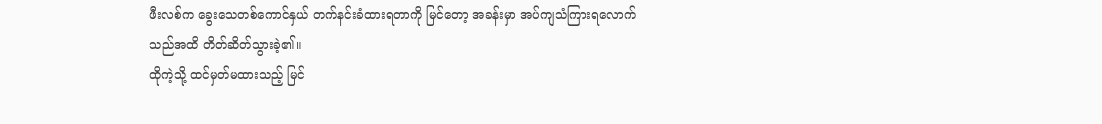ဖီးလစ်က ခွေးသေတစ်ကောင်နှယ် တက်နင်းခံထားရတာကို မြင်တော့ အခန်းမှာ အပ်ကျသံကြားရလောက်သည်အထိ တိတ်ဆိတ်သွားခဲ့၏။
ထိုကဲ့သို့ ထင်မှတ်မထားသည့် မြင်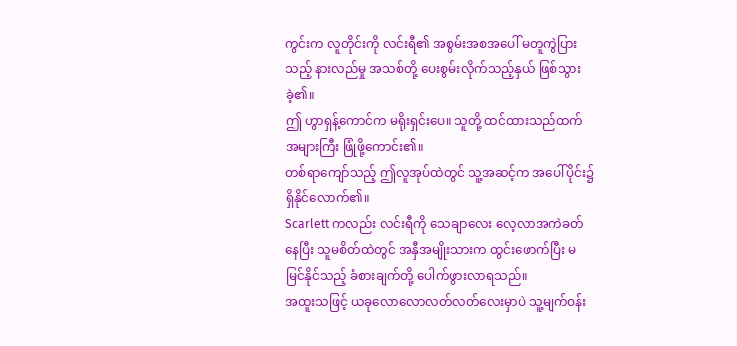ကွင်းက လူတိုင်းကို လင်းရီ၏ အစွမ်းအစအပေါ် မတူကွဲပြားသည့် နားလည်မှု အသစ်တို့ ပေးစွမ်းလိုက်သည့်နှယ် ဖြစ်သွားခဲ့၏။
ဤ ဟွာရှန့်ကောင်က မရိုးရှင်းပေ။ သူတို့ ထင်ထားသည်ထက် အများကြီး ဖြုံဖို့ကောင်း၏။
တစ်ရာကျော်သည့် ဤလူအုပ်ထဲတွင် သူ့အဆင့်က အပေါ်ပိုင်း၌ ရှိနိုင်လောက်၏။
Scarlett ကလည်း လင်းရီကို သေချာလေး လေ့လာအကဲခတ်နေပြီး သူမစိတ်ထဲတွင် အနှီအမျိုးသားက ထွင်းဖောက်ပြီး မမြင်နိုင်သည့် ခံစားချက်တို့ ပေါက်ဖွားလာရသည်။
အထူးသဖြင့် ယခုလောလောလတ်လတ်လေးမှာပဲ သူ့မျက်ဝန်း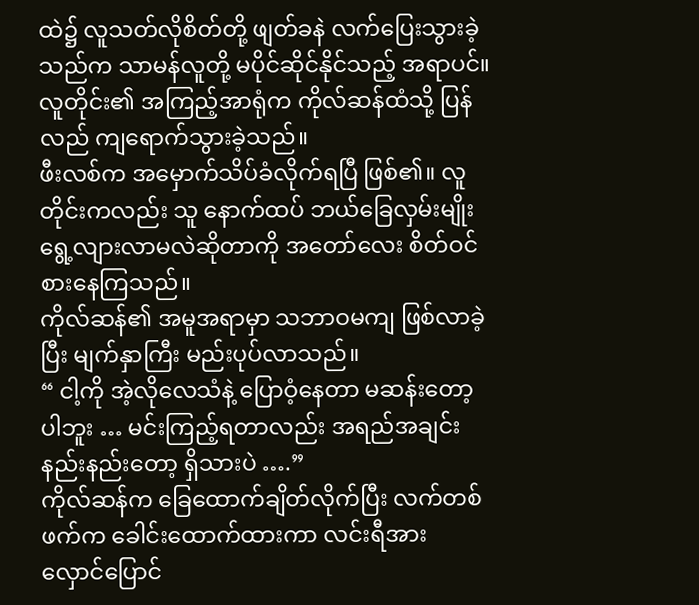ထဲ၌ လူသတ်လိုစိတ်တို့ ဖျတ်ခနဲ လက်ပြေးသွားခဲ့သည်က သာမန်လူတို့ မပိုင်ဆိုင်နိုင်သည့် အရာပင်။
လူတိုင်း၏ အကြည့်အာရုံက ကိုလ်ဆန်ထံသို့ ပြန်လည် ကျရောက်သွားခဲ့သည်။
ဖီးလစ်က အမှောက်သိပ်ခံလိုက်ရပြီ ဖြစ်၏။ လူတိုင်းကလည်း သူ နောက်ထပ် ဘယ်ခြေလှမ်းမျိုး ရွေ့လျားလာမလဲဆိုတာကို အတော်လေး စိတ်ဝင်စားနေကြသည်။
ကိုလ်ဆန်၏ အမူအရာမှာ သဘာဝမကျ ဖြစ်လာခဲ့ပြီး မျက်နှာကြီး မည်းပုပ်လာသည်။
“ ငါ့ကို အဲ့လိုလေသံနဲ့ ပြောဝံ့နေတာ မဆန်းတော့ပါဘူး … မင်းကြည့်ရတာလည်း အရည်အချင်း နည်းနည်းတော့ ရှိသားပဲ ….”
ကိုလ်ဆန်က ခြေထောက်ချိတ်လိုက်ပြီး လက်တစ်ဖက်က ခေါင်းထောက်ထားကာ လင်းရီအား လှောင်ပြောင်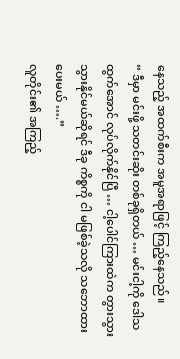နေသည့် အထက်စီးက အမူအရာဖြင့် ကြည့်နေသည်။
“ ဒီမှာ မင်းဖို့ သတင်းဆိုး တစ်ခုရှိတယ် … မင်းငါ့ကို ဒေါသထွက်အောင် လုပ်လိုက်နိုင်ပြီ … ငါ့ပေါင်ကြားထဲက တွားသွား သွားနိုင်မယ်ဆိုရင် ဒီခု ကိစ္စကို ငါ မဖြစ်ခဲ့သလို သဘောထားပေးမယ် ….”
လူတိုင်း၏ အကြည့်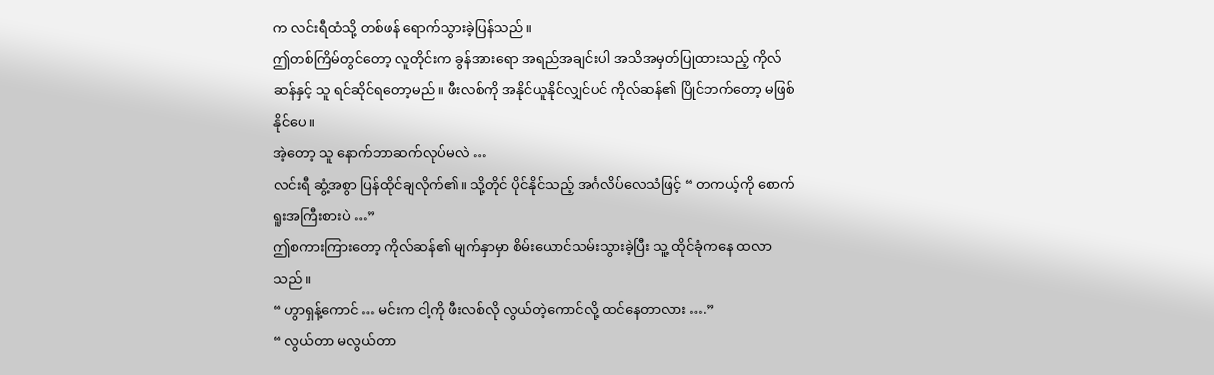က လင်းရီထံသို့ တစ်ဖန် ရောက်သွားခဲ့ပြန်သည်။
ဤတစ်ကြိမ်တွင်တော့ လူတိုင်းက ခွန်အားရော အရည်အချင်းပါ အသိအမှတ်ပြုထားသည့် ကိုလ်ဆန်နှင့် သူ ရင်ဆိုင်ရတော့မည်။ ဖီးလစ်ကို အနိုင်ယူနိုင်လျှင်ပင် ကိုလ်ဆန်၏ ပြိုင်ဘက်တော့ မဖြစ်နိုင်ပေ။
အဲ့တော့ သူ နောက်ဘာဆက်လုပ်မလဲ …
လင်းရီ ဆွံ့အစွာ ပြန်ထိုင်ချလိုက်၏။ သို့တိုင် ပိုင်နိုင်သည့် အင်္ဂလိပ်လေသံဖြင့် “ တကယ့်ကို စောက်ရူးအကြီးစားပဲ …”
ဤစကားကြားတော့ ကိုလ်ဆန်၏ မျက်နှာမှာ စိမ်းယောင်သမ်းသွားခဲ့ပြီး သူ့ ထိုင်ခုံကနေ ထလာသည်။
“ ဟွာရှန့်ကောင် … မင်းက ငါ့ကို ဖီးလစ်လို လွယ်တဲ့ကောင်လို့ ထင်နေတာလား ….”
“ လွယ်တာ မလွယ်တာ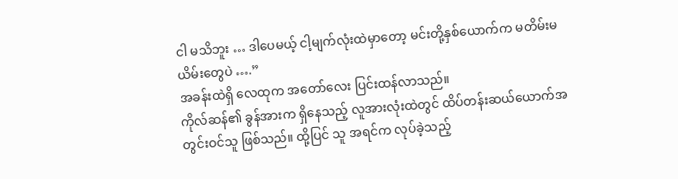ငါ မသိဘူး … ဒါပေမယ့် ငါ့မျက်လုံးထဲမှာတော့ မင်းတို့နှစ်ယောက်က မတိမ်းမယိမ်းတွေပဲ ….”
အခန်းထဲရှိ လေထုက အတော်လေး ပြင်းထန်လာသည်။
ကိုလ်ဆန်၏ ခွန်အားက ရှိနေသည့် လူအားလုံးထဲတွင် ထိပ်တန်းဆယ်ယောက်အတွင်းဝင်သူ ဖြစ်သည်။ ထို့ပြင် သူ အရင်က လုပ်ခဲ့သည့်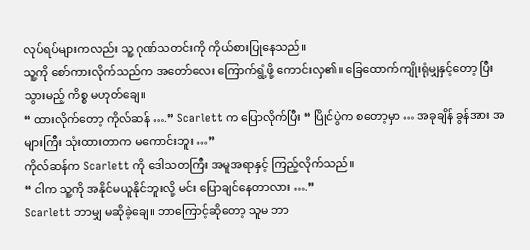လုပ်ရပ်များကလည်း သူ့ ဂုဏ်သတင်းကို ကိုယ်စားပြုနေသည်။
သူ့ကို စော်ကားလိုက်သည်က အတော်လေး ကြောက်ရွံ့ဖို့ ကောင်းလှ၏။ ခြေထောက်ကျိုးရုံမျှနှင့်တော့ ပြီးသွားမည့် ကိစ္စ မဟုတ်ချေ။
“ ထားလိုက်တော့ ကိုလ်ဆန် ….” Scarlett က ပြောလိုက်ပြီး “ ပြိုင်ပွဲက စတော့မှာ … အခုချိန် ခွန်အား အများကြီး သုံးထားတာက မကောင်းဘူး …”
ကိုလ်ဆန်က Scarlett ကို ဒေါသတကြီး အမူအရာနှင့် ကြည့်လိုက်သည်။
“ ငါက သူ့ကို အနိုင်မယူနိုင်ဘူးလို့ မင်း ပြောချင်နေတာလား ….”
Scarlett ဘာမျှ မဆိုခဲ့ချေ။ ဘာကြောင့်ဆိုတော့ သူမ ဘာ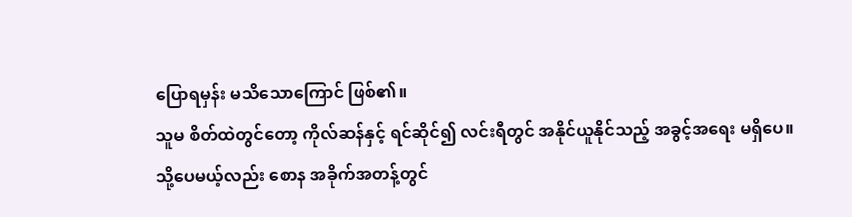ပြောရမှန်း မသိသောကြောင် ဖြစ်၏။
သူမ စိတ်ထဲတွင်တော့ ကိုလ်ဆန်နှင့် ရင်ဆိုင်၍ လင်းရီတွင် အနိုင်ယူနိုင်သည့် အခွင့်အရေး မရှိပေ။
သို့ပေမယ့်လည်း စောန အခိုက်အတန့်တွင်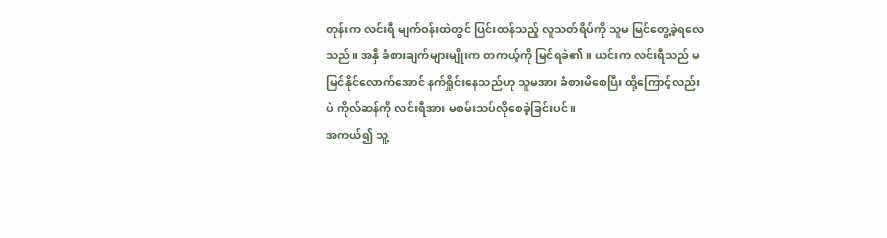တုန်းက လင်းရီ မျက်ဝန်းထဲတွင် ပြင်းထန်သည့် လူသတ်ရိပ်ကို သူမ မြင်တွေ့ခဲ့ရလေသည်။ အနှီ ခံစားချက်များမျိုးက တကယ့်ကို မြင်ရခဲ၏။ ယင်းက လင်းရီသည် မမြင်နိုင်လောက်အောင် နက်ရှိုင်းနေသည်ဟု သူမအား ခံစားမိစေပြီး ထို့ကြောင့်လည်းပဲ ကိုလ်ဆန်ကို လင်းရီအား မစမ်းသပ်လိုစေခဲ့ခြင်းပင်။
အကယ်၍ သူ့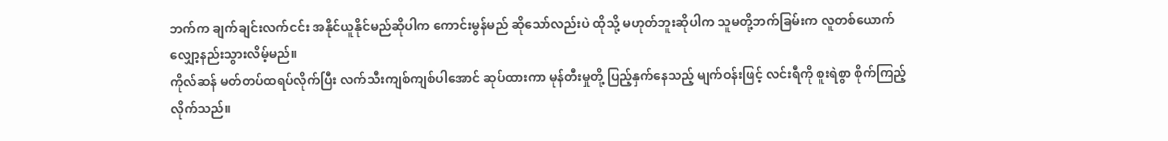ဘက်က ချက်ချင်းလက်ငင်း အနိုင်ယူနိုင်မည်ဆိုပါက ကောင်းမွန်မည် ဆိုသော်လည်းပဲ ထိုသို့ မဟုတ်ဘူးဆိုပါက သူမတို့ဘက်ခြမ်းက လူတစ်ယောက် လျှော့နည်းသွားလိမ့်မည်။
ကိုလ်ဆန် မတ်တပ်ထရပ်လိုက်ပြီး လက်သီးကျစ်ကျစ်ပါအောင် ဆုပ်ထားကာ မုန်တီးမှုတို့ ပြည့်နှက်နေသည့် မျက်ဝန်းဖြင့် လင်းရီကို စူးရဲစွာ စိုက်ကြည့်လိုက်သည်။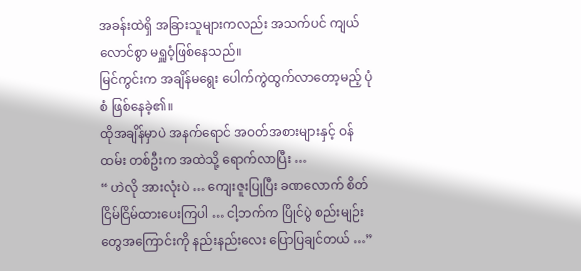အခန်းထဲရှိ အခြားသူများကလည်း အသက်ပင် ကျယ်လောင်စွာ မရှူဝံ့ဖြစ်နေသည်။
မြင်ကွင်းက အချိန်မရွေး ပေါက်ကွဲထွက်လာတော့မည့် ပုံစံ ဖြစ်နေခဲ့၏။
ထိုအချိန်မှာပဲ အနက်ရောင် အဝတ်အစားများနှင့် ဝန်ထမ်း တစ်ဦးက အထဲသို့ ရောက်လာပြီး …
“ ဟဲလို အားလုံးပဲ … ကျေးဇူးပြုပြီး ခဏလောက် စိတ်ငြိမ်ငြိမ်ထားပေးကြပါ … ငါ့ဘက်က ပြိုင်ပွဲ စည်းမျဉ်းတွေအကြောင်းကို နည်းနည်းလေး ပြောပြချင်တယ် …”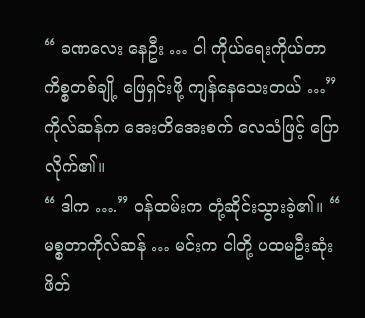“ ခဏလေး နေဦး … ငါ ကိုယ်ရေးကိုယ်တာ ကိစ္စတစ်ချို့ ဖြေရှင်းဖို့ ကျန်နေသေးတယ် …” ကိုလ်ဆန်က အေးတိအေးစက် လေသံဖြင့် ပြောလိုက်၏။
“ ဒါက ….” ဝန်ထမ်းက တုံ့ဆိုင်းသွားခဲ့၏။ “ မစ္စတာကိုလ်ဆန် … မင်းက ငါတို့ ပထမဦးဆုံး ဖိတ်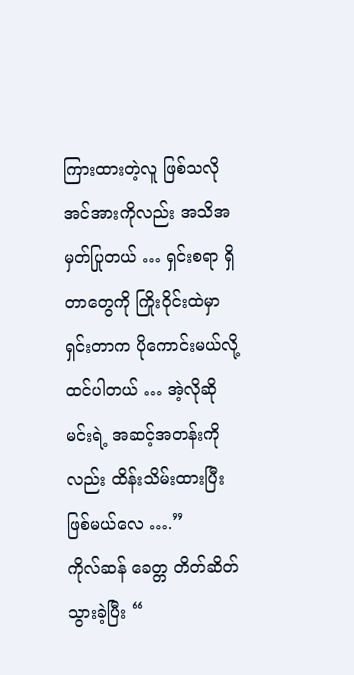ကြားထားတဲ့လူ ဖြစ်သလို အင်အားကိုလည်း အသိအမှတ်ပြုတယ် … ရှင်းစရာ ရှိတာတွေကို ကြိုးဝိုင်းထဲမှာ ရှင်းတာက ပိုကောင်းမယ်လို့ ထင်ပါတယ် … အဲ့လိုဆို မင်းရဲ့ အဆင့်အတန်းကိုလည်း ထိန်းသိမ်းထားပြီး ဖြစ်မယ်လေ ….”
ကိုလ်ဆန် ခေတ္တ တိတ်ဆိတ်သွားခဲ့ပြီး “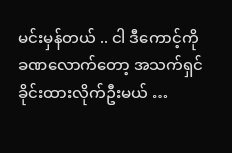မင်းမှန်တယ် .. ငါ ဒီကောင့်ကို ခဏလောက်တော့ အသက်ရှင်ခိုင်းထားလိုက်ဦးမယ် …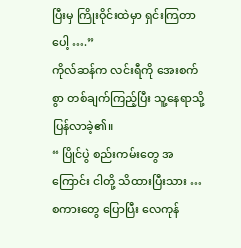ပြီးမှ ကြိုးဝိုင်းထဲမှာ ရှင်းကြတာပေါ့ ….”
ကိုလ်ဆန်က လင်းရီကို အေးစက်စွာ တစ်ချက်ကြည့်ပြီး သူ့နေရာသို့ ပြန်လာခဲ့၏။
“ ပြိုင်ပွဲ စည်းကမ်းတွေ အကြောင်း ငါတို့ သိထားပြီးသား … စကားတွေ ပြောပြီး လေကုန်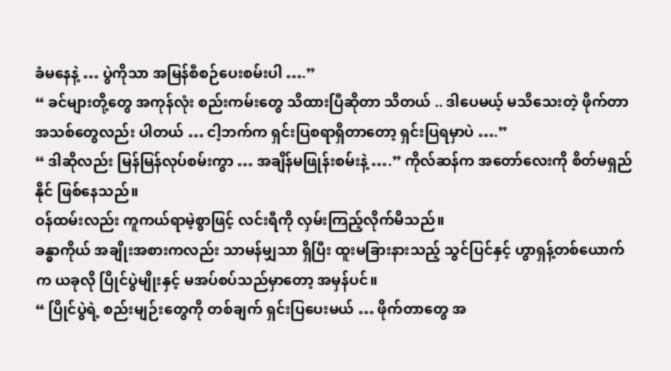ခံမနေနဲ့ … ပွဲကိုသာ အမြန်စီစဉ်ပေးစမ်းပါ ….”
“ ခင်များတို့တွေ အကုန်လုံး စည်းကမ်းတွေ သိထားပြီဆိုတာ သိတယ် .. ဒါပေမယ့် မသိသေးတဲ့ ဖိုက်တာ အသစ်တွေလည်း ပါတယ် … ငါ့ဘက်က ရှင်းပြစရာရှိတာတော့ ရှင်းပြရမှာပဲ ….”
“ ဒါဆိုလည်း မြန်မြန်လုပ်စမ်းကွာ … အချိန်မဖြုန်းစမ်းနဲ့ ….” ကိုလ်ဆန်က အတော်လေးကို စိတ်မရှည်နိုင် ဖြစ်နေသည်။
ဝန်ထမ်းလည်း ကူကယ်ရာမဲ့စွာဖြင့် လင်းရီကို လှမ်းကြည့်လိုက်မိသည်။
ခန္ဓာကိုယ် အချိုးအစားကလည်း သာမန်မျှသာ ရှိပြီး ထူးမခြားနားသည့် သွင်ပြင်နှင့် ဟွာရှန့်တစ်ယောက်က ယခုလို ပြိုင်ပွဲမျိုးနှင့် မအပ်စပ်သည်မှာတော့ အမှန်ပင်။
“ ပြိုင်ပွဲရဲ့ စည်းမျဉ်းတွေကို တစ်ချက် ရှင်းပြပေးမယ် … ဖိုက်တာတွေ အ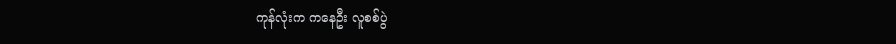ကုန်လုံးက ကနေဦး လူစစ်ပွဲ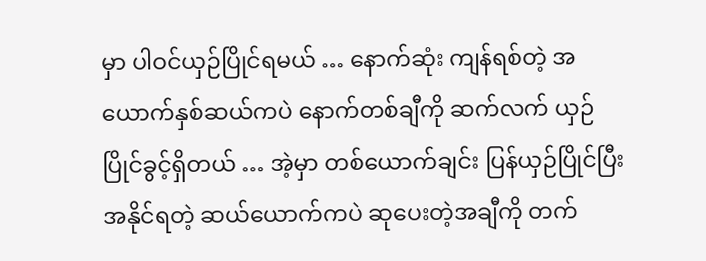မှာ ပါဝင်ယှဉ်ပြိုင်ရမယ် … နောက်ဆုံး ကျန်ရစ်တဲ့ အယောက်နှစ်ဆယ်ကပဲ နောက်တစ်ချီကို ဆက်လက် ယှဉ်ပြိုင်ခွင့်ရှိတယ် … အဲ့မှာ တစ်ယောက်ချင်း ပြန်ယှဉ်ပြိုင်ပြီး အနိုင်ရတဲ့ ဆယ်ယောက်ကပဲ ဆုပေးတဲ့အချီကို တက်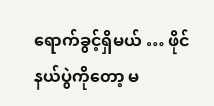ရောက်ခွင့်ရှိမယ် … ဖိုင်နယ်ပွဲကိုတော့ မ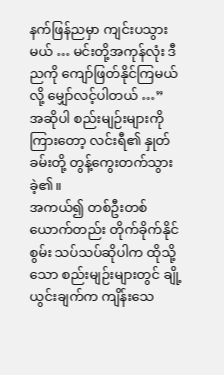နက်ဖြန်ညမှာ ကျင်းပသွားမယ် … မင်းတို့အကုန်လုံး ဒီညကို ကျော်ဖြတ်နိုင်ကြမယ်လို့ မျှော်လင့်ပါတယ် …”
အဆိုပါ စည်းမျဉ်းများကို ကြားတော့ လင်းရီ၏ နှုတ်ခမ်းတို့ တွန့်ကွေးတက်သွားခဲ့၏။
အကယ်၍ တစ်ဦးတစ်ယောက်တည်း တိုက်ခိုက်နိုင်စွမ်း သပ်သပ်ဆိုပါက ထိုသို့သော စည်းမျဉ်းများတွင် ချို့ယွင်းချက်က ကျိန်းသေ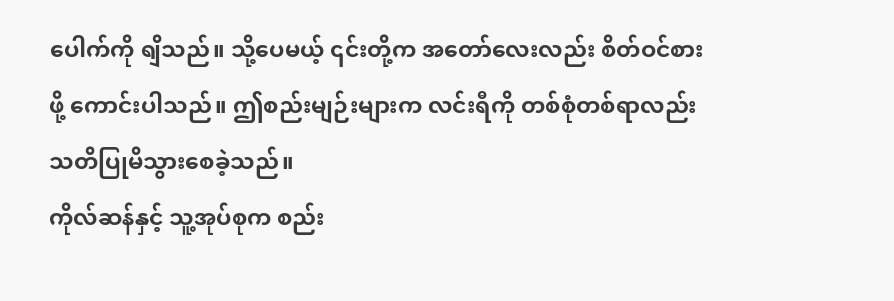ပေါက်ကို ရျိသည်။ သို့ပေမယ့် ၎င်းတို့က အတော်လေးလည်း စိတ်ဝင်စားဖို့ ကောင်းပါသည်။ ဤစည်းမျဉ်းများက လင်းရီကို တစ်စုံတစ်ရာလည်း သတိပြုမိသွားစေခဲ့သည်။
ကိုလ်ဆန်နှင့် သူ့အုပ်စုက စည်း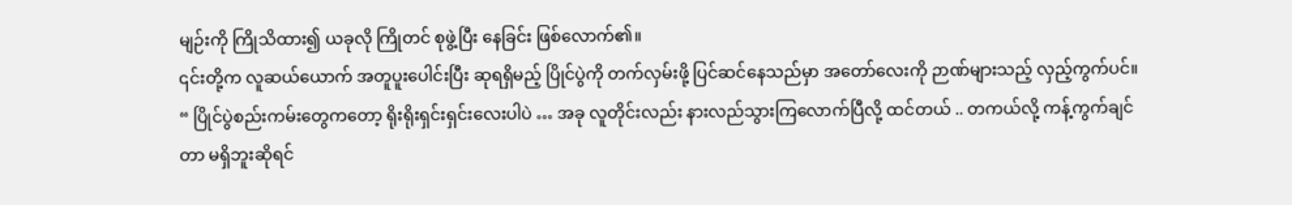မျဉ်းကို ကြိုသိထား၍ ယခုလို ကြိုတင် စုဖွဲ့ပြီး နေခြင်း ဖြစ်လောက်၏။
၎င်းတို့က လူဆယ်ယောက် အတူပူးပေါင်းပြီး ဆုရရှိမည့် ပြိုင်ပွဲကို တက်လှမ်းဖို့ ပြင်ဆင်နေသည်မှာ အတော်လေးကို ဉာဏ်များသည့် လှည့်ကွက်ပင်။
“ ပြိုင်ပွဲစည်းကမ်းတွေကတော့ ရိုးရိုးရှင်းရှင်းလေးပါပဲ … အခု လူတိုင်းလည်း နားလည်သွားကြလောက်ပြီလို့ ထင်တယ် .. တကယ်လို့ ကန့်ကွက်ချင်တာ မရှိဘူးဆိုရင်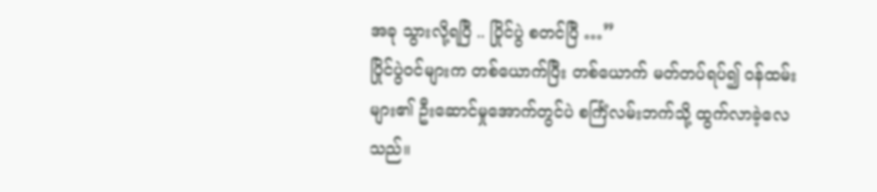အခု သွားလို့ရပြီ .. ပြိုင်ပွဲ စတင်ပြီ …”
ပြိုင်ပွဲဝင်များက တစ်ယောက်ပြီး တစ်ယောက် မတ်တပ်ရပ်၍ ဝန်ထမ်းများ၏ ဦးဆောင်မှုအောက်တွင်ပဲ စင်္ကြံလမ်းဘက်သို့ ထွက်လာခဲ့လေသည်။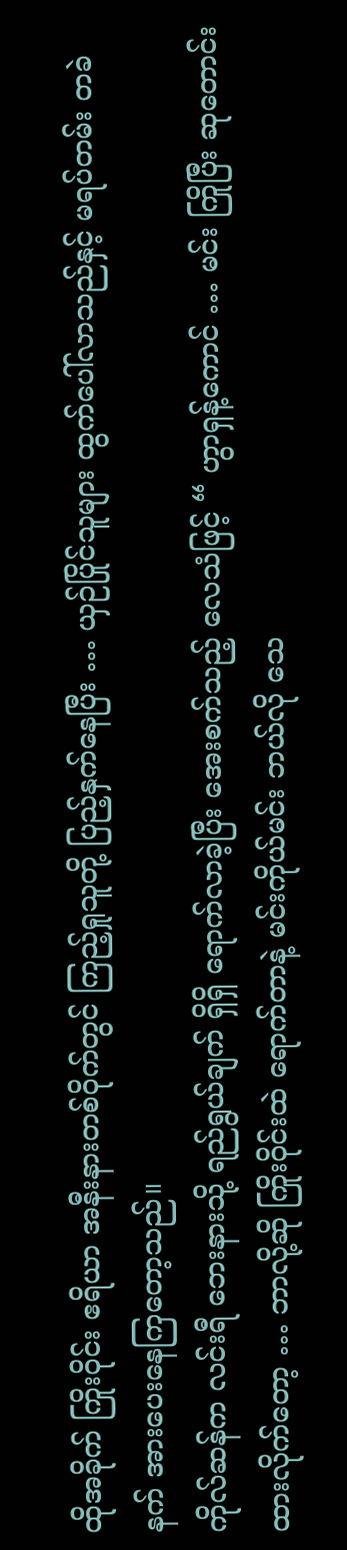ထိုအခိုက် ကြိုးဝိုင်း ဧရိယာ အနီးနားတစ်ဝိုက်တွင် ကြည့်ရှုသူတို့ ပြည့်နှက်နေပြီး … ယှဉ်ပြိုင်သူများ ထွက်ပေါ်လာသည်နှင့် မရပ်တမ်း တခဲနက် အားပေးနေကြတော့သည်။
ကိုလ်ဆန်က လင်းရီ ဘေးနားသို့ ရည်ရွယ်ချက် ရှိရှိ ရောက်လာခဲ့ပြီး အေးစက်သည့် လေသံဖြင့် “ ဟွာရှန့်ကောင် … မင်း ကြိုပြီး ဆုတောင်းထားလိုက်တော့ … ဘာလို့ဆို ကြိုးဝိုင်းထဲ ရောက်တာနဲ့ မင်းကိုယ်မင်း ဘယ်လို သေ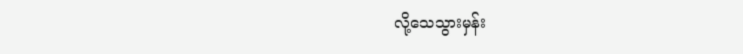လို့သေသွားမှန်း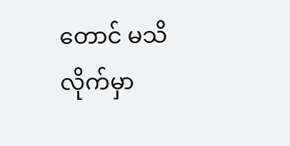တောင် မသိလိုက်မှာ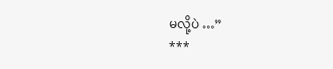မလို့ပဲ …”
***